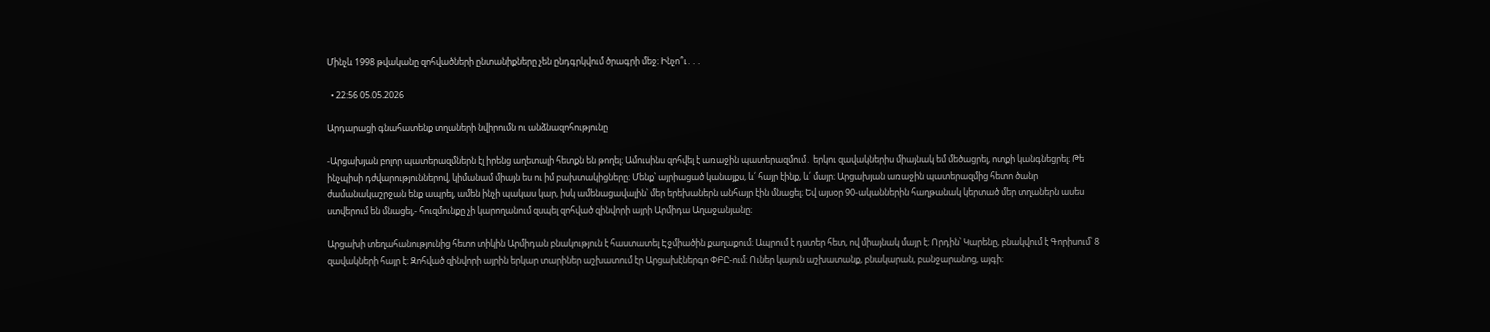Մինչև 1998 թվականը զոհվածների ընտանիքները չեն ընդգրկվում ծրագրի մեջ։ Ինչո՞ւ․․․

  • 22:56 05.05.2026

Արդարացի գնահատենք տղաների նվիրումն ու անձնազոհությունը

-Արցախյան բոլոր պատերազմներն էլ իրենց աղետալի հետքն են թողել։ Ամուսինս զոհվել է առաջին պատերազմում․ երկու զավակներիս միայնակ եմ մեծացրել, ոտքի կանգնեցրել։ Թե ինչպիսի դժվարություններով, կիմանամ միայն ես ու իմ բախտակիցները։ Մենք՝ այրիացած կանայքս, և՛ հայր էինք, և՛ մայր։ Արցախյան առաջին պատերազմից հետո ծանր ժամանակաշրջան ենք ապրել, ամեն ինչի պակաս կար, իսկ ամենացավալին՝ մեր երեխաներն անհայր էին մնացել։ Եվ այսօր 90-ականներին հաղթանակ կերտած մեր տղաներն ասես ստվերում են մնացել,- հուզմունքը չի կարողանում զսպել զոհված զինվորի այրի Արմիդա Աղաջանյանը։

Արցախի տեղահանությունից հետո տիկին Արմիդան բնակություն է հաստատել Էջմիածին քաղաքում։ Ապրում է դստեր հետ, ով միայնակ մայր է։ Որդին՝ Կարենը, բնակվում է Գորիսում՝ 8 զավակների հայր է։ Զոհված զինվորի այրին երկար տարիներ աշխատում էր Արցախէներգո ՓԲԸ-ում։ Ուներ կայուն աշխատանք, բնակարան, բանջարանոց, այգի։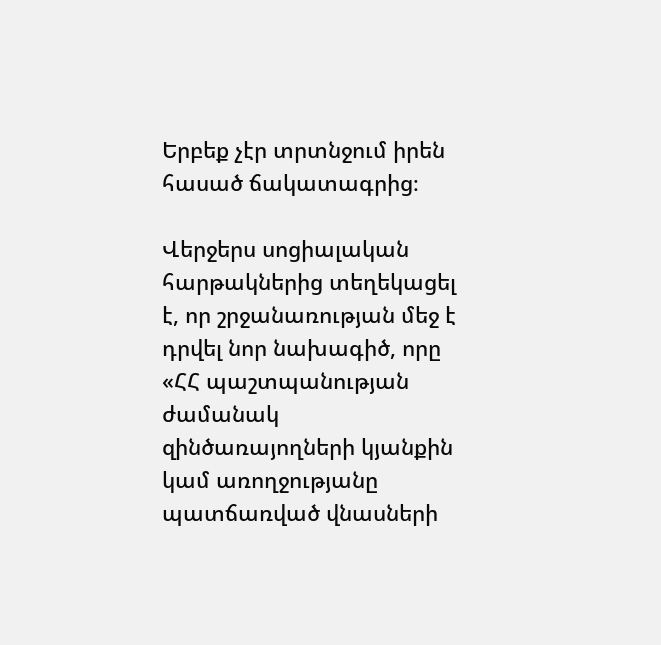Երբեք չէր տրտնջում իրեն հասած ճակատագրից։

Վերջերս սոցիալական հարթակներից տեղեկացել է, որ շրջանառության մեջ է դրվել նոր նախագիծ, որը «ՀՀ պաշտպանության ժամանակ զինծառայողների կյանքին կամ առողջությանը պատճառված վնասների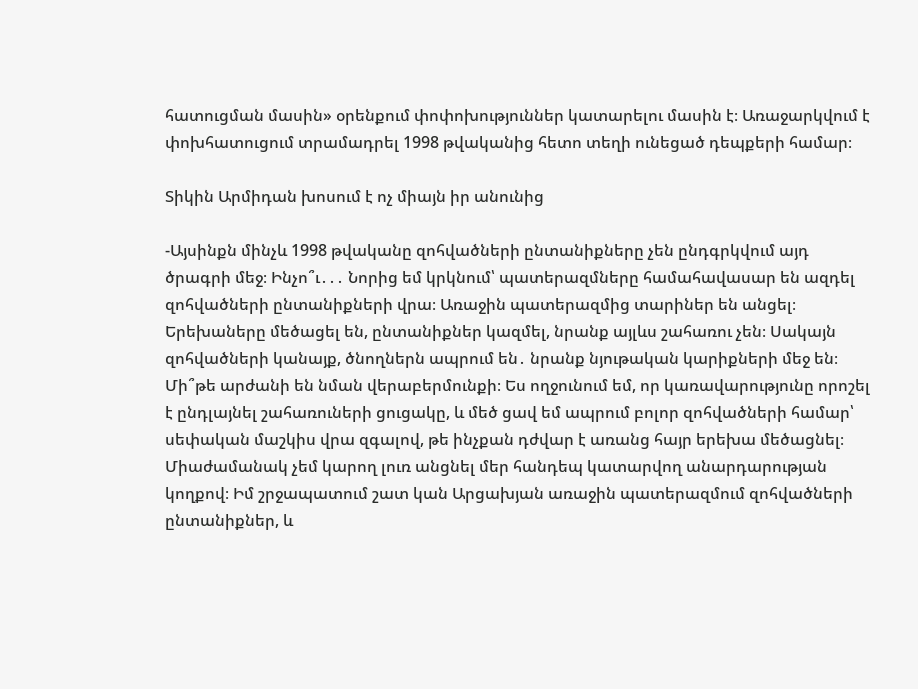հատուցման մասին» օրենքում փոփոխություններ կատարելու մասին է։ Առաջարկվում է փոխհատուցում տրամադրել 1998 թվականից հետո տեղի ունեցած դեպքերի համար։

Տիկին Արմիդան խոսում է ոչ միայն իր անունից

-Այսինքն մինչև 1998 թվականը զոհվածների ընտանիքները չեն ընդգրկվում այդ ծրագրի մեջ։ Ինչո՞ւ․․․ Նորից եմ կրկնում՝ պատերազմները համահավասար են ազդել զոհվածների ընտանիքների վրա։ Առաջին պատերազմից տարիներ են անցել։ Երեխաները մեծացել են, ընտանիքներ կազմել, նրանք այլևս շահառու չեն։ Սակայն զոհվածների կանայք, ծնողներն ապրում են․ նրանք նյութական կարիքների մեջ են։ Մի՞թե արժանի են նման վերաբերմունքի։ Ես ողջունում եմ, որ կառավարությունը որոշել է ընդլայնել շահառուների ցուցակը, և մեծ ցավ եմ ապրում բոլոր զոհվածների համար՝ սեփական մաշկիս վրա զգալով, թե ինչքան դժվար է առանց հայր երեխա մեծացնել։ Միաժամանակ չեմ կարող լուռ անցնել մեր հանդեպ կատարվող անարդարության կողքով։ Իմ շրջապատում շատ կան Արցախյան առաջին պատերազմում զոհվածների ընտանիքներ, և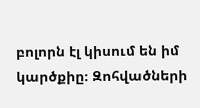բոլորն էլ կիսում են իմ կարծքիը։ Զոհվածների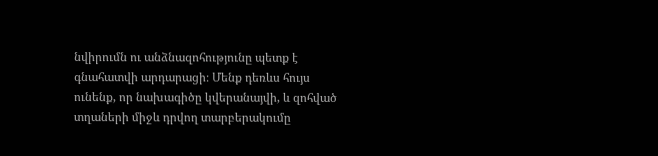նվիրումն ու անձնազոհությունը պետք է գնահատվի արդարացի։ Մենք դեռևս հույս ունենք, որ նախագիծը կվերանայվի, և զոհված տղաների միջև դրվող տարբերակումը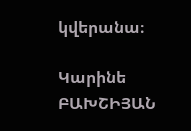կվերանա։

Կարինե ԲԱԽՇԻՅԱՆ